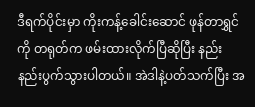ဒီရက်ပိုင်းမှာ ကိုးကန့်ခေါင်းဆောင် ဖုန်တာရွှင်ကို တရုတ်က ဖမ်းထားလိုက်ပြီဆိုပြီး နည်း နည်းပွက်သွားပါတယ်။ အဲဒါနဲ့ပတ်သက်ပြီး အ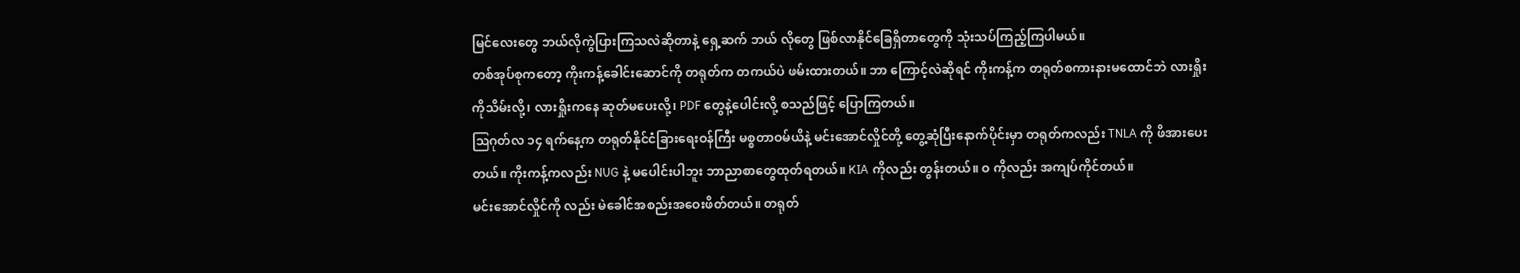မြင်လေးတွေ ဘယ်လိုကွဲပြားကြသလဲဆိုတာနဲ့ ရှေ့ဆက် ဘယ် လိုတွေ ဖြစ်လာနိုင်ခြေရှိတာတွေကို သုံးသပ်ကြည့်ကြပါမယ်။
တစ်အုပ်စုကတော့ ကိုးကန့်ခေါင်းဆောင်ကို တရုတ်က တကယ်ပဲ ဖမ်းထားတယ်။ ဘာ ကြောင့်လဲဆိုရင် ကိုးကန့်က တရုတ်စကားနားမထောင်ဘဲ လားရှိုးကိုသိမ်းလို့၊ လားရှိုးကနေ ဆုတ်မပေးလို့၊ PDF တွေနဲ့ပေါင်းလို့ စသည်ဖြင့် ပြောကြတယ်။
ဩဂုတ်လ ၁၄ ရက်နေ့က တရုတ်နိုင်ငံခြားရေးဝန်ကြီး မစ္စတာဝမ်ယိနဲ့ မင်းအောင်လှိုင်တို့ တွေ့ဆုံပြီးနောက်ပိုင်းမှာ တရုတ်ကလည်း TNLA ကို ဖိအားပေးတယ်။ ကိုးကန့်ကလည်း NUG နဲ့ မပေါင်းပါဘူး ဘာညာစာတွေထုတ်ရတယ်။ KIA ကိုလည်း တွန်းတယ်။ ဝ ကိုလည်း အကျပ်ကိုင်တယ်။
မင်းအောင်လှိုင်ကို လည်း မဲခေါင်အစည်းအဝေးဖိတ်တယ်။ တရုတ်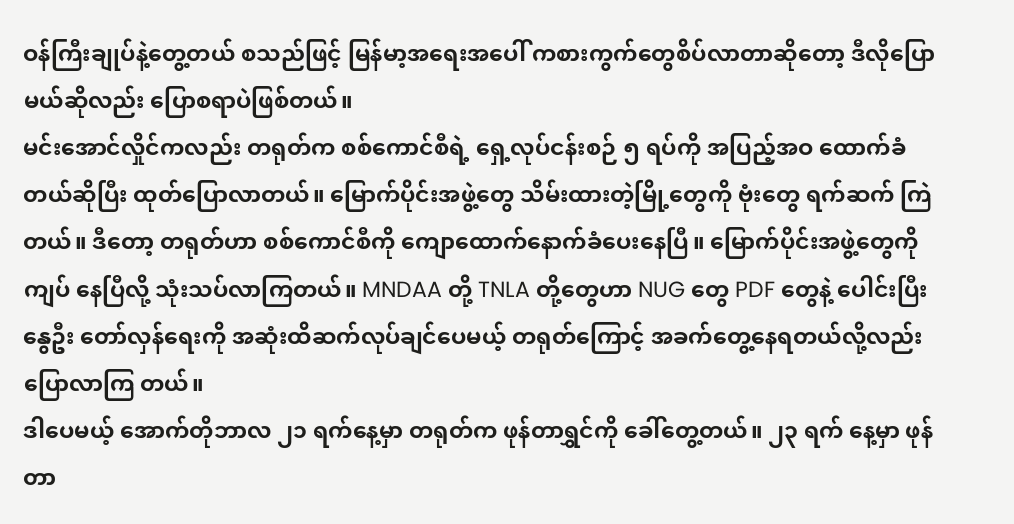ဝန်ကြီးချုပ်နဲ့တွေ့တယ် စသည်ဖြင့် မြန်မာ့အရေးအပေါ် ကစားကွက်တွေစိပ်လာတာဆိုတော့ ဒီလိုပြောမယ်ဆိုလည်း ပြောစရာပဲဖြစ်တယ်။
မင်းအောင်လှိုင်ကလည်း တရုတ်က စစ်ကောင်စီရဲ့ ရှေ့လုပ်ငန်းစဉ် ၅ ရပ်ကို အပြည့်အဝ ထောက်ခံတယ်ဆိုပြီး ထုတ်ပြောလာတယ်။ မြောက်ပိုင်းအဖွဲ့တွေ သိမ်းထားတဲ့မြို့တွေကို ဗုံးတွေ ရက်ဆက် ကြဲတယ်။ ဒီတော့ တရုတ်ဟာ စစ်ကောင်စီကို ကျောထောက်နောက်ခံပေးနေပြီ။ မြောက်ပိုင်းအဖွဲ့တွေကို ကျပ် နေပြီလို့ သုံးသပ်လာကြတယ်။ MNDAA တို့ TNLA တို့တွေဟာ NUG တွေ PDF တွေနဲ့ ပေါင်းပြီး နွေဦး တော်လှန်ရေးကို အဆုံးထိဆက်လုပ်ချင်ပေမယ့် တရုတ်ကြောင့် အခက်တွေ့နေရတယ်လို့လည်း ပြောလာကြ တယ်။
ဒါပေမယ့် အောက်တိုဘာလ ၂၁ ရက်နေ့မှာ တရုတ်က ဖုန်တာရွှင်ကို ခေါ်တွေ့တယ်။ ၂၃ ရက် နေ့မှာ ဖုန်တာ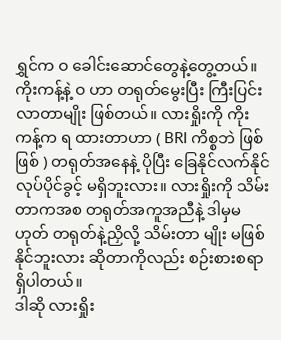ရွှင်က ဝ ခေါင်းဆောင်တွေနဲ့တွေ့တယ်။ ကိုးကန့်နဲ့ ဝ ဟာ တရုတ်မွေးပြီး ကြီးပြင်းလာတာမျိုး ဖြစ်တယ်။ လားရှိုးကို ကိုးကန့်က ရ ထားတာဟာ ( BRI ကိစ္စဘဲ ဖြစ်ဖြစ် ) တရုတ်အနေနဲ့ ပိုပြီး ခြေနိုင်လက်နိုင် လုပ်ပိုင်ခွင့် မရှိဘူးလား။ လားရှိုးကို သိမ်းတာကအစ တရုတ်အကူအညီနဲ့ ဒါမှမဟုတ် တရုတ်နဲ့ညှိလို့ သိမ်းတာ မျိုး မဖြစ်နိုင်ဘူးလား ဆိုတာကိုလည်း စဉ်းစားစရာရှိပါတယ်။
ဒါဆို လားရှိုး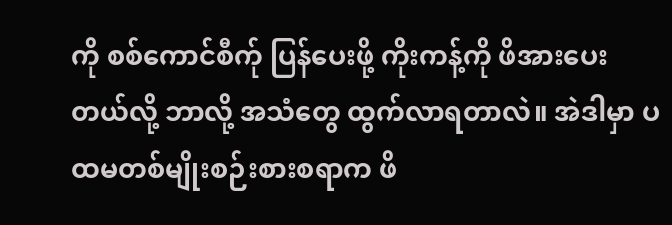ကို စစ်ကောင်စီက်ု ပြန်ပေးဖို့ ကိုးကန့်ကို ဖိအားပေးတယ်လို့ ဘာလို့ အသံတွေ ထွက်လာရတာလဲ။ အဲဒါမှာ ပထမတစ်မျိုးစဉ်းစားစရာက ဖိ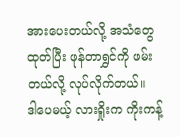အားပေးတယ်လို့ အသံတွေထုတ်ပြီး ဖုန်တာရွှင်ကို ဖမ်းတယ်လို့ လုပ်လိုက်တယ်။
ဒါပေမယ့် လားရှိုးက ကိုးကန့်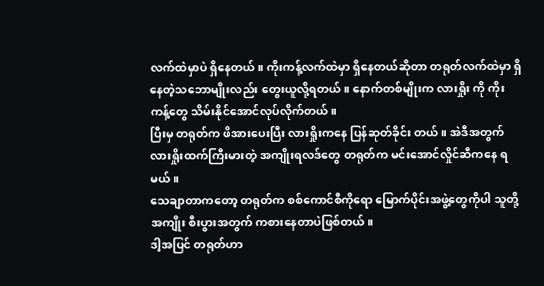လက်ထဲမှာပဲ ရှိနေတယ်။ ကိုးကန့်လက်ထဲမှာ ရှိနေတယ်ဆိုတာ တရုတ်လက်ထဲမှာ ရှိနေတဲ့သဘောမျိုးလည်း တွေးယူလို့ရတယ်။ နောက်တစ်မျိုးက လားရှိုး ကို ကိုးကန့်တွေ သိမ်းနိုင်အောင်လုပ်လိုက်တယ်။
ပြီးမှ တရုတ်က ဖိအားပေးပြီး လားရှိုးကနေ ပြန်ဆုတ်ခိုင်း တယ်။ အဲဒီအတွက် လားရှိုးထက်ကြီးမားတဲ့ အကျိုးရလဒ်တွေ တရုတ်က မင်းအောင်လှိုင်ဆီကနေ ရမယ်။
သေချာတာကတော့ တရုတ်က စစ်ကောင်စီကိုရော မြောက်ပိုင်းအဖွဲ့တွေကိုပါ သူတို့အကျိုး စီးပွားအတွက် ကစားနေတာပဲဖြစ်တယ်။
ဒါ့အပြင် တရုတ်ဟာ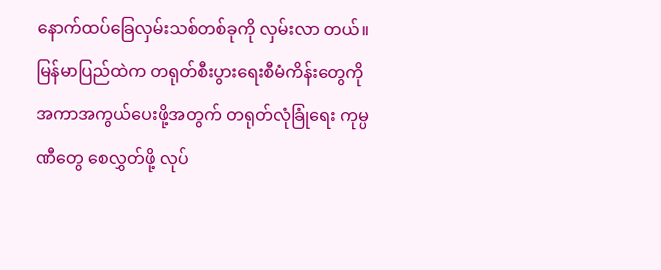နောက်ထပ်ခြေလှမ်းသစ်တစ်ခုကို လှမ်းလာ တယ်။
မြန်မာပြည်ထဲက တရုတ်စီးပွားရေးစီမံကိန်းတွေကို အကာအကွယ်ပေးဖို့အတွက် တရုတ်လုံခြုံရေး ကုမ္ပဏီတွေ စေလွှတ်ဖို့ လုပ်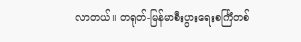လာတယ်။ တရုတ်-မြန်မာစီးပွားရေးစင်္ကြံတစ်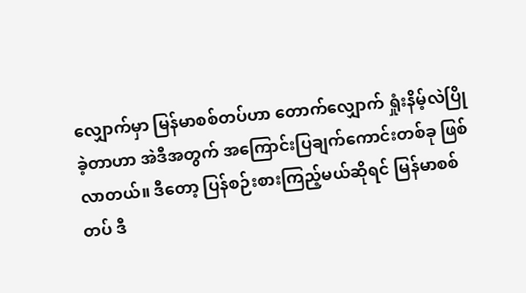လျှောက်မှာ မြန်မာစစ်တပ်ဟာ တောက်လျှောက် ရှုံးနိမ့်လဲပြိုခဲ့တာဟာ အဲဒီအတွက် အကြောင်းပြချက်ကောင်းတစ်ခု ဖြစ်လာတယ်။ ဒီတော့ ပြန်စဉ်းစားကြည့်မယ်ဆိုရင် မြန်မာစစ်တပ် ဒီ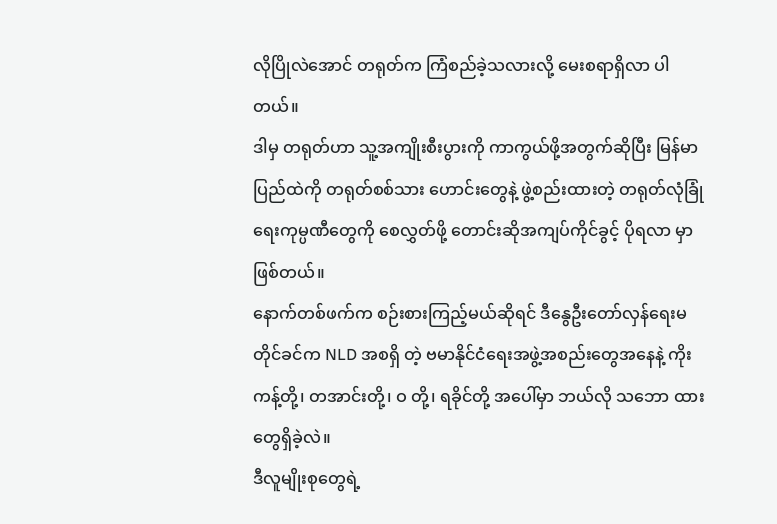လိုပြိုလဲအောင် တရုတ်က ကြံစည်ခဲ့သလားလို့ မေးစရာရှိလာ ပါတယ်။
ဒါမှ တရုတ်ဟာ သူ့အကျိုးစီးပွားကို ကာကွယ်ဖို့အတွက်ဆိုပြီး မြန်မာပြည်ထဲကို တရုတ်စစ်သား ဟောင်းတွေနဲ့ ဖွဲ့စည်းထားတဲ့ တရုတ်လုံခြုံရေးကုမ္ပဏီတွေကို စေလွှတ်ဖို့ တောင်းဆိုအကျပ်ကိုင်ခွင့် ပိုရလာ မှာဖြစ်တယ်။
နောက်တစ်ဖက်က စဉ်းစားကြည့်မယ်ဆိုရင် ဒီနွေဦးတော်လှန်ရေးမတိုင်ခင်က NLD အစရှိ တဲ့ ဗမာနိုင်ငံရေးအဖွဲ့အစည်းတွေအနေနဲ့ ကိုးကန့်တို့၊ တအာင်းတို့၊ ဝ တို့၊ ရခိုင်တို့ အပေါ်မှာ ဘယ်လို သဘော ထားတွေရှိခဲ့လဲ။
ဒီလူမျိုးစုတွေရဲ့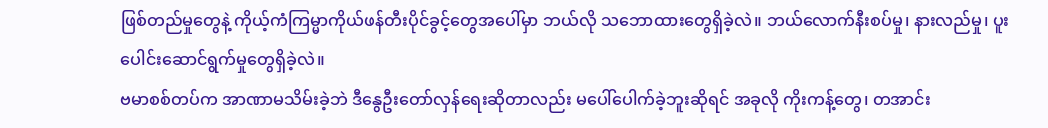ဖြစ်တည်မှုတွေနဲ့ ကိုယ့်ကံကြမ္မာကိုယ်ဖန်တီးပိုင်ခွင့်တွေအပေါ်မှာ ဘယ်လို သဘောထားတွေရှိခဲ့လဲ။ ဘယ်လောက်နီးစပ်မှု၊ နားလည်မှု၊ ပူးပေါင်းဆောင်ရွက်မှုတွေရှိခဲ့လဲ။
ဗမာစစ်တပ်က အာဏာမသိမ်းခဲ့ဘဲ ဒီနွေဦးတော်လှန်ရေးဆိုတာလည်း မပေါ်ပေါက်ခဲ့ဘူးဆိုရင် အခုလို ကိုးကန့်တွေ၊ တအာင်း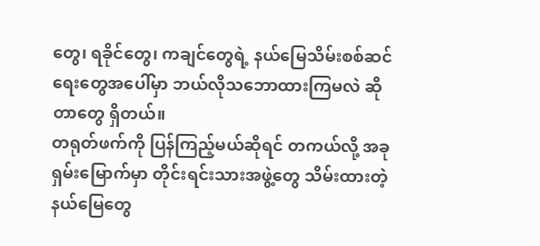တွေ၊ ရခိုင်တွေ၊ ကချင်တွေရဲ့ နယ်မြေသိမ်းစစ်ဆင်ရေးတွေအပေါ်မှာ ဘယ်လိုသဘောထားကြမလဲ ဆိုတာတွေ ရှိတယ်။
တရုတ်ဖက်ကို ပြန်ကြည့်မယ်ဆိုရင် တကယ်လို့ အခုရှမ်းမြောက်မှာ တိုင်းရင်းသားအဖွဲ့တွေ သိမ်းထားတဲ့ နယ်မြေတွေ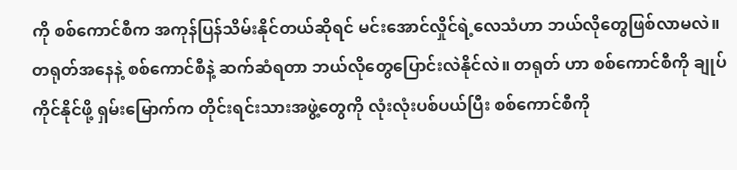ကို စစ်ကောင်စီက အကုန်ပြန်သိမ်းနိုင်တယ်ဆိုရင် မင်းအောင်လှိုင်ရဲ့လေသံဟာ ဘယ်လိုတွေဖြစ်လာမလဲ။
တရုတ်အနေနဲ့ စစ်ကောင်စီနဲ့ ဆက်ဆံရတာ ဘယ်လိုတွေပြောင်းလဲနိုင်လဲ။ တရုတ် ဟာ စစ်ကောင်စီကို ချုပ်ကိုင်နိုင်ဖို့ ရှမ်းမြောက်က တိုင်းရင်းသားအဖွဲ့တွေကို လုံးလုံးပစ်ပယ်ပြီး စစ်ကောင်စီကို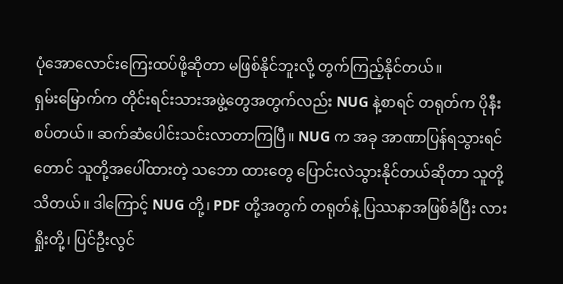ပုံအောလောင်းကြေးထပ်ဖို့ဆိုတာ မဖြစ်နိုင်ဘူးလို့ တွက်ကြည့်နိုင်တယ်။
ရှမ်းမြောက်က တိုင်းရင်းသားအဖွဲ့တွေအတွက်လည်း NUG နဲ့စာရင် တရုတ်က ပိုနီးစပ်တယ်။ ဆက်ဆံပေါင်းသင်းလာတာကြပြီ။ NUG က အခု အာဏာပြန်ရသွားရင်တောင် သူတို့အပေါ်ထားတဲ့ သဘော ထားတွေ ပြောင်းလဲသွားနိုင်တယ်ဆိုတာ သူတို့သိတယ်။ ဒါကြောင့် NUG တို့၊ PDF တို့အတွက် တရုတ်နဲ့ ပြဿနာအဖြစ်ခံပြီး လားရှိုးတို့၊ ပြင်ဦးလွင်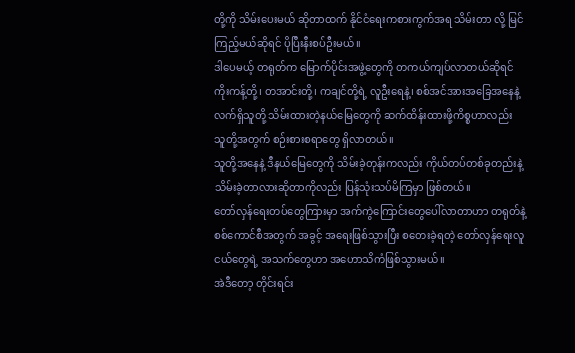တို့ကို သိမ်းပေးမယ် ဆိုတာထက် နိုင်ငံရေးကစားကွက်အရ သိမ်းတာ လို့ မြင်ကြည့်မယ်ဆိုရင် ပိုပြီးနီးစပ်ဦးမယ်။
ဒါပေမယ့် တရုတ်က မြောက်ပိုင်းအဖွဲ့တွေကို တကယ်ကျပ်လာတယ်ဆိုရင် ကိုးကန့်တို့၊ တအာင်းတို့၊ ကချင်တို့ရဲ့ လူဦးရေနဲ့၊ စစ်အင်အားအခြေအနေနဲ့ လက်ရှိသူတို့ သိမ်းထားတဲ့နယ်မြေတွေကို ဆက်ထိန်းထားဖို့ကိစ္စဟာလည်း သူတို့အတွက် စဉ်းစားစရာတွေ ရှိလာတယ်။
သူတို့အနေနဲ့ ဒီနယ်မြေတွေကို သိမ်းခဲ့တုန်းကလည်း ကိုယ်တပ်တစ်ခုတည်းနဲ့ သိမ်းခဲ့တာလားဆိုတာကိုလည်း ပြန်သုံးသပ်မိကြမှာ ဖြစ်တယ်။
တော်လှန်ရေးတပ်တွေကြားမှာ အက်ကွဲကြောင်းတွေပေါ်လာတာဟာ တရုတ်နဲ့ စစ်ကောင်စီအတွက် အခွင့် အရေးဖြစ်သွားပြီး စတေးခဲ့ရတဲ့ တော်လှန်ရေးလူငယ်တွေရဲ့ အသက်တွေဟာ အဟောသိကံဖြစ်သွားမယ်။
အဲဒီတော့ တိုင်းရင်း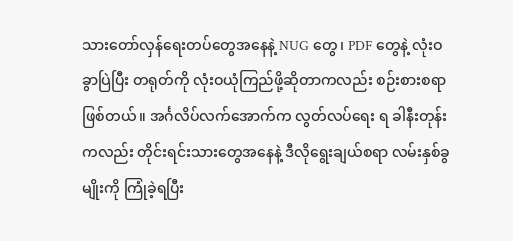သားတော်လှန်ရေးတပ်တွေအနေနဲ့ NUG တွေ၊ PDF တွေနဲ့ လုံးဝခွာပြဲပြီး တရုတ်ကို လုံးဝယုံကြည်ဖို့ဆိုတာကလည်း စဉ်းစားစရာဖြစ်တယ်။ အင်္ဂလိပ်လက်အောက်က လွတ်လပ်ရေး ရ ခါနီးတုန်းကလည်း တိုင်းရင်းသားတွေအနေနဲ့ ဒီလိုရွေးချယ်စရာ လမ်းနှစ်ခွမျိုးကို ကြုံခဲ့ရပြီး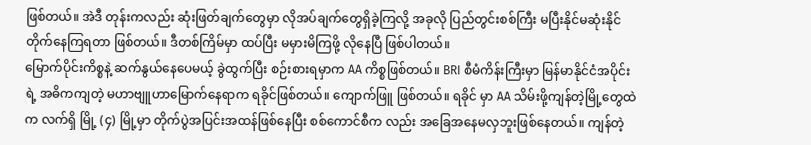ဖြစ်တယ်။ အဲဒီ တုန်းကလည်း ဆုံးဖြတ်ချက်တွေမှာ လိုအပ်ချက်တွေရှိခဲ့ကြလို့ အခုလို ပြည်တွင်းစစ်ကြီး မပြီးနိုင်မဆုံးနိုင် တိုက်နေကြရတာ ဖြစ်တယ်။ ဒီတစ်ကြိမ်မှာ ထပ်ပြီး မမှားမိကြဖို့ လိုနေပြီ ဖြစ်ပါတယ်။
မြောက်ပိုင်းကိစ္စနဲ့ ဆက်နွယ်နေပေမယ့် ခွဲထွက်ပြီး စဉ်းစားရမှာက AA ကိစ္စဖြစ်တယ်။ BRI စီမံကိန်းကြီးမှာ မြန်မာနိုင်ငံအပိုင်းရဲ့ အဓိကကျတဲ့ မဟာဗျူဟာမြောက်နေရာက ရခိုင်ဖြစ်တယ်။ ကျောက်ဖြူ ဖြစ်တယ်။ ရခိုင် မှာ AA သိမ်းဖို့ကျန်တဲ့မြို့တွေထဲက လက်ရှိ မြို့ (၄) မြို့မှာ တိုက်ပွဲအပြင်းအထန်ဖြစ်နေပြီး စစ်ကောင်စီက လည်း အခြေအနေမလှဘူးဖြစ်နေတယ်။ ကျန်တဲ့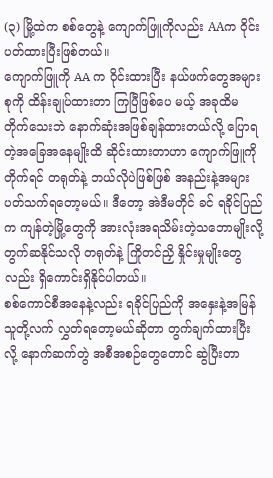(၃) မြို့ထဲက စစ်တွေနဲ့ ကျောက်ဖြူကိုလည်း AAက ဝိုင်းပတ်ထားပြီးဖြစ်တယ်။
ကျောက်ဖြူကို AA က ဝိုင်းထားပြီး နယ်ဖက်တွေအများစုကို ထိန်းချုပ်ထားတာ ကြပြီဖြစ်ပေ မယ့် အခုထိမတိုက်သေးဘဲ နောက်ဆုံးအဖြစ်ချန်ထားတယ်လို့ ပြောရတဲ့အခြေအနေမျိုးထိ ဆိုင်းထားတာဟာ ကျောက်ဖြူကိုတိုက်ရင် တရုတ်နဲ့ ဘယ်လိုပဲဖြစ်ဖြစ် အနည်းနဲ့အများ ပတ်သက်ရတော့မယ်။ ဒီတော့ အဲဒီမတိုင် ခင် ရခိုင်ပြည်က ကျန်တဲ့မြို့တွေကို အားလုံးအရသိမ်းတဲ့သဘောမျိုးလို့ တွက်ဆနိုင်သလို တရုတ်နဲ့ ကြိုတင်ညှိ နှိုင်းမှုမျိုးတွေလည်း ရှိကောင်းရှိနိုင်ပါတယ်။
စစ်ကောင်စီအနေနဲ့လည်း ရခိုင်ပြည်ကို အနှေးနဲ့အမြန် သူတို့လက် လွှတ်ရတော့မယ်ဆိုတာ တွက်ချက်ထားပြီးလို့ နောက်ဆက်တွဲ အစီအစဉ်တွေတောင် ဆွဲပြီးတာ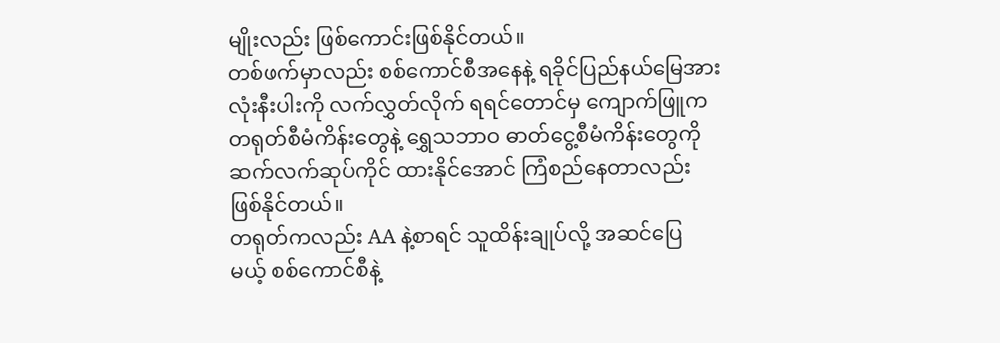မျိုးလည်း ဖြစ်ကောင်းဖြစ်နိုင်တယ်။
တစ်ဖက်မှာလည်း စစ်ကောင်စီအနေနဲ့ ရခိုင်ပြည်နယ်မြေအားလုံးနီးပါးကို လက်လွှတ်လိုက် ရရင်တောင်မှ ကျောက်ဖြူက တရုတ်စီမံကိန်းတွေနဲ့ ရွှေသဘာဝ ဓာတ်ငွေ့စီမံကိန်းတွေကို ဆက်လက်ဆုပ်ကိုင် ထားနိုင်အောင် ကြံစည်နေတာလည်း ဖြစ်နိုင်တယ်။
တရုတ်ကလည်း AA နဲ့စာရင် သူထိန်းချုပ်လို့ အဆင်ပြေ မယ့် စစ်ကောင်စီနဲ့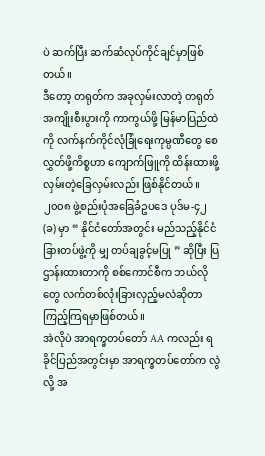ပဲ ဆက်ပြီး ဆက်ဆံလုပ်ကိုင်ချင်မှာဖြစ်တယ်။
ဒီတော့ တရုတ်က အခုလှမ်းလာတဲ့ တရုတ် အကျိုးစီးပွားကို ကာကွယ်ဖို့ မြန်မာပြည်ထဲကို လက်နက်ကိုင်လုံခြုံရေးကုမ္ပဏီတွေ စေလွှတ်ဖို့ကိစ္စဟာ ကျောက်ဖြူကို ထိန်းထားဖို့ လှမ်းတဲ့ခြေလှမ်းလည်း ဖြစ်နိုင်တယ်။
၂၀၀၈ ဖွဲ့စည်းပုံအခြေခံဥပဒေ ပုဒ်မ-၄၂ (ခ) မှာ “ နိုင်ငံတော်အတွင်း မည်သည့်နိုင်ငံခြားတပ်ဖွဲ့ကို မျှ တပ်ချခွင့်မပြု ” ဆိုပြီး ပြဌာန်းထားတာကို စစ်ကောင်စီက ဘယ်လိုတွေ လက်တစ်လုံးခြားလှည့်မလဲဆိုတာ ကြည့်ကြရမှာဖြစ်တယ်။
အဲလိုပဲ အာရက္ခတပ်တော် AA ကလည်း ရခိုင်ပြည်အတွင်းမှာ အာရက္ခတပ်တော်က လွဲလို့ အ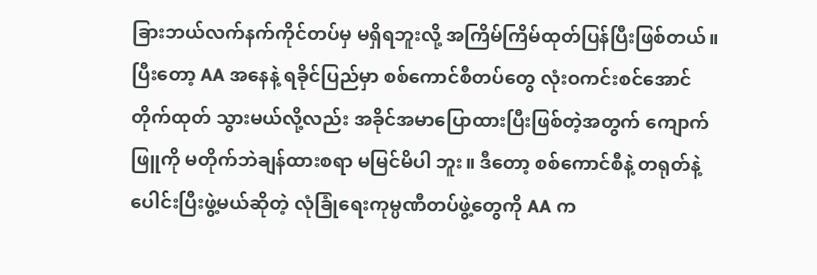ခြားဘယ်လက်နက်ကိုင်တပ်မှ မရှိရဘူးလို့ အကြိမ်ကြိမ်ထုတ်ပြန်ပြီးဖြစ်တယ်။
ပြီးတော့ AA အနေနဲ့ ရခိုင်ပြည်မှာ စစ်ကောင်စီတပ်တွေ လုံးဝကင်းစင်အောင် တိုက်ထုတ် သွားမယ်လို့လည်း အခိုင်အမာပြောထားပြီးဖြစ်တဲ့အတွက် ကျောက်ဖြူကို မတိုက်ဘဲချန်ထားစရာ မမြင်မိပါ ဘူး။ ဒီတော့ စစ်ကောင်စီနဲ့ တရုတ်နဲ့ပေါင်းပြီးဖွဲ့မယ်ဆိုတဲ့ လုံခြုံရေးကုမ္ပဏီတပ်ဖွဲ့တွေကို AA က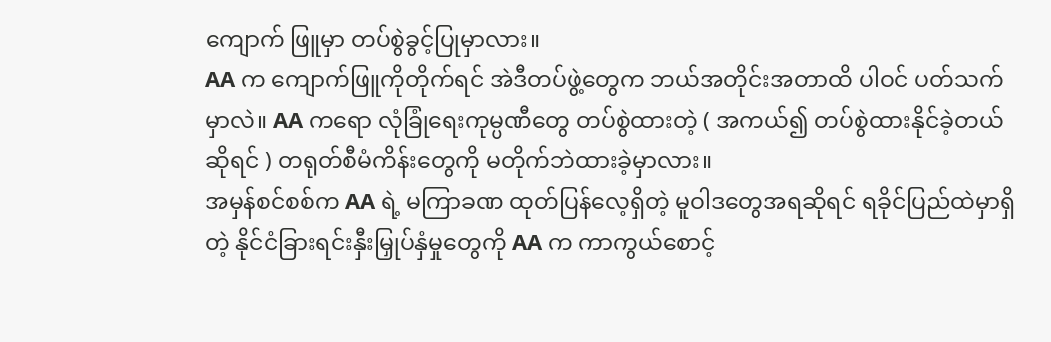ကျောက် ဖြူမှာ တပ်စွဲခွင့်ပြုမှာလား။
AA က ကျောက်ဖြူကိုတိုက်ရင် အဲဒီတပ်ဖွဲ့တွေက ဘယ်အတိုင်းအတာထိ ပါဝင် ပတ်သက်မှာလဲ။ AA ကရော လုံခြုံရေးကုမ္ပဏီတွေ တပ်စွဲထားတဲ့ ( အကယ်၍ တပ်စွဲထားနိုင်ခဲ့တယ်ဆိုရင် ) တရုတ်စီမံကိန်းတွေကို မတိုက်ဘဲထားခဲ့မှာလား။
အမှန်စင်စစ်က AA ရဲ့ မကြာခဏ ထုတ်ပြန်လေ့ရှိတဲ့ မူဝါဒတွေအရဆိုရင် ရခိုင်ပြည်ထဲမှာရှိ တဲ့ နိုင်ငံခြားရင်းနှီးမြှုပ်နှံမှုတွေကို AA က ကာကွယ်စောင့်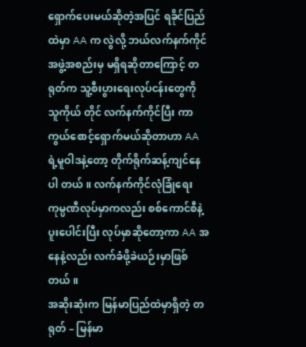ရှောက်ပေးမယ်ဆိုတဲ့အပြင် ရခိုင်ပြည်ထဲမှာ AA က လွဲလို့ ဘယ်လက်နက်ကိုင်အဖွဲ့အစည်းမှ မရှိရဆိုတာကြောင့် တရုတ်က သူ့စီးပွားရေးလုပ်ငန်းတွေကို သူကိုယ် တိုင် လက်နက်ကိုင်ပြီး ကာကွယ်စောင့်ရှောက်မယ်ဆိုတာဟာ AA ရဲ့မူဝါဒနဲ့တော့ တိုက်ရိုက်ဆန့်ကျင်နေပါ တယ်။ လက်နက်ကိုင်လုံခြုံရေးကုမ္ပဏီလုပ်မှာကလည်း စစ်ကောင်စီနဲ့ပူးပေါင်းပြီး လုပ်မှာဆိုတော့ကာ AA အနေနဲ့လည်း လက်ခံဖို့ခဲယဉ်းမှာဖြစ်တယ်။
အဆိုးဆုံးက မြန်မာပြည်ထဲမှာရှိတဲ့ တရုတ် – မြန်မာ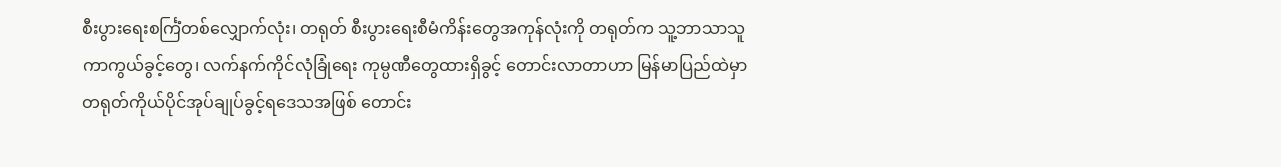စီးပွားရေးစင်္ကြံတစ်လျှောက်လုံး၊ တရုတ် စီးပွားရေးစီမံကိန်းတွေအကုန်လုံးကို တရုတ်က သူ့ဘာသာသူကာကွယ်ခွင့်တွေ၊ လက်နက်ကိုင်လုံခြုံရေး ကုမ္ပဏီတွေထားရှိခွင့် တောင်းလာတာဟာ မြန်မာပြည်ထဲမှာ တရုတ်ကိုယ်ပိုင်အုပ်ချုပ်ခွင့်ရဒေသအဖြစ် တောင်း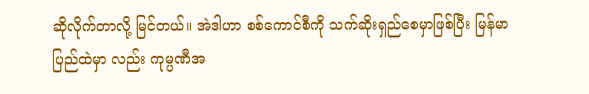ဆိုလိုက်တာလို့ မြင်တယ်။ အဲဒါဟာ စစ်ကောင်စီကို သက်ဆိုးရှည်စေမှာဖြစ်ပြီး မြန်မာပြည်ထဲမှာ လည်း ကုမ္ပဏီအ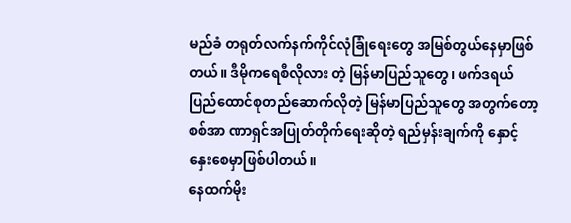မည်ခံ တရုတ်လက်နက်ကိုင်လုံခြုံရေးတွေ အမြစ်တွယ်နေမှာဖြစ်တယ်။ ဒီမိုကရေစီလိုလား တဲ့ မြန်မာပြည်သူတွေ၊ ဖက်ဒရယ်ပြည်ထောင်စုတည်ဆောက်လိုတဲ့ မြန်မာပြည်သူတွေ အတွက်တော့ စစ်အာ ဏာရှင်အပြုတ်တိုက်ရေးဆိုတဲ့ ရည်မှန်းချက်ကို နှောင့်နှေးစေမှာဖြစ်ပါတယ်။
နေထက်မိုး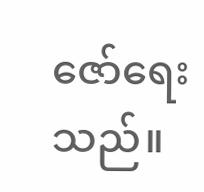ဇော်ရေးသည်။